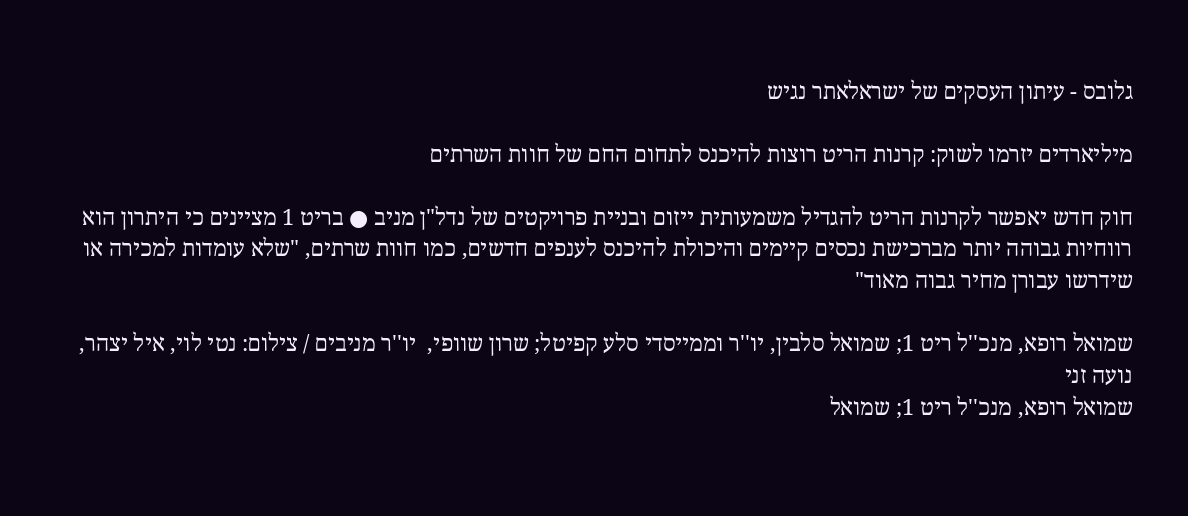גלובס - עיתון העסקים של ישראלאתר נגיש

מיליארדים יזרמו לשוק: קרנות הריט רוצות להיכנס לתחום החם של חוות השרתים

חוק חדש יאפשר לקרנות הריט להגדיל משמעותית ייזום ובניית פרויקטים של נדל"ן מניב ● בריט 1 מציינים כי היתרון הוא רווחיות גבוהה יותר מברכישת נכסים קיימים והיכולת להיכנס לענפים חדשים, כמו חוות שרתים, "שלא עומדות למכירה או שידרשו עבורן מחיר גבוה מאוד"

שמואל רופא, מנכ''ל ריט 1; שמואל סלבין, יו''ר וממייסדי סלע קפיטל; שרון שוופי,  יו''ר מניבים / צילום: נטי לוי, איל יצהר, נועה זני
שמואל רופא, מנכ''ל ריט 1; שמואל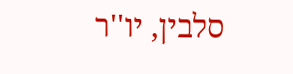סלבין, יו''ר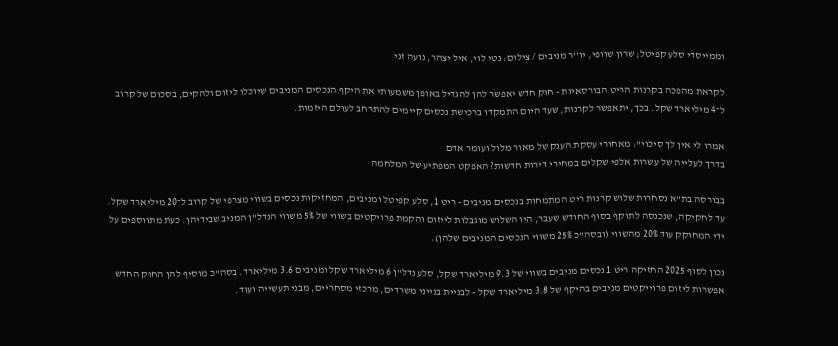וממייסדי סלע קפיטל; שרון שוופי, יו''ר מניבים / צילום: נטי לוי, איל יצהר, נועה זני

לקראת מהפכה בקרנות הריט הבורסאיות - חוק חדש יאפשר להן להגדיל באופן משמעותי את היקף הנכסים המניבים שיוכלו ליזום ולהקים, בסכום של קרוב ל־4 מיליארד שקל. בכך, יתאפשר לקרנות, שעד היום התמקדו ברכישת נכסים קיימים להתרחב לעולם היזמות.

אמרו לי אין לך סיכוי": מאחורי עסקת הענק של מאור מלול ועומר אדם
בדרך לעלייה של עשרות אלפי שקלים במחירי דירות חדשות? האפקט המפתיע של המלחמה

בבורסה בת"א נסחרות שלוש קרנות ריט המתמחות בנכסים מניבים - ריט 1, סלע קפיטל ומניבים, המחזיקות נכסים בשווי מצרפי של קרוב ל־20 מיליארד שקל. עד לחקיקה, שנכנסה לתוקף בסוף החודש שעבר, היו השלוש מוגבלות לייזום והקמת פרויקטים בשווי של 5% משווי הנדל"ן המניב שבידיהן. כעת מתווספים על ידי המחוקק עוד 20% מהשווי (ובסה"כ 25% משווי הנכסים המניבים שלהן).

נכון לסוף 2025 החזיקה ריט 1 נכסים מניבים בשווי של 9.3 מיליארד שקל, סלע נדל"ן 6 מיליארד שקל ומניבים 3.6 מיליארד. בסה"כ מוסיף להן החוק החדש אפשרות ליזום פרוייקטים מניבים בהיקף של 3.8 מיליארד שקל - לבניית בנייני משרדים, מרכזי מסחריים, מבני תעשייה ועוד.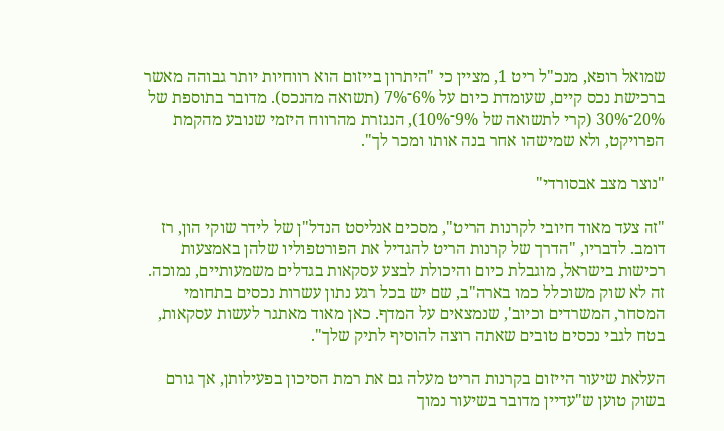שמואל רופא, מנכ"ל ריט 1, מציין כי "היתרון בייזום הוא רווחיות יותר גבוהה מאשר ברכישת נכס קיים, שעומדת כיום על 6%־7% (תשואה מהנכס). מדובר בתוספת של 20%־30% (קרי לתשואה של 9%־10%), הנגזרת מהרווח היזמי שנובע מהקמת הפרויקט, ולא שמישהו אחר בנה אותו ומכר לך".

"נוצר מצב אבסורדי"

"זה צעד מאוד חיובי לקרנות הריט", מסכים אנליסט הנדל"ן של לידר שוקי הון, רז דומב. לדבריו, "הדרך של קרנות הריט להגדיל את הפורטפוליו שלהן באמצעות רכישות בישראל, מוגבלת כיום והיכולת לבצע עסקאות בגדלים משמעותיים, נמוכה. זה לא שוק משוכלל כמו בארה"ב, שם יש בכל רגע נתון עשרות נכסים בתחומי המסחר, המשרדים וכיוב', שנמצאים על המדף. כאן מאוד מאתגר לעשות עסקאות, בטח לגבי נכסים טובים שאתה רוצה להוסיף לתיק שלך".

העלאת שיעור הייזום בקרנות הריט מעלה גם את רמת הסיכון בפעילותן, אך גורם בשוק טוען ש"עדיין מדובר בשיעור נמוך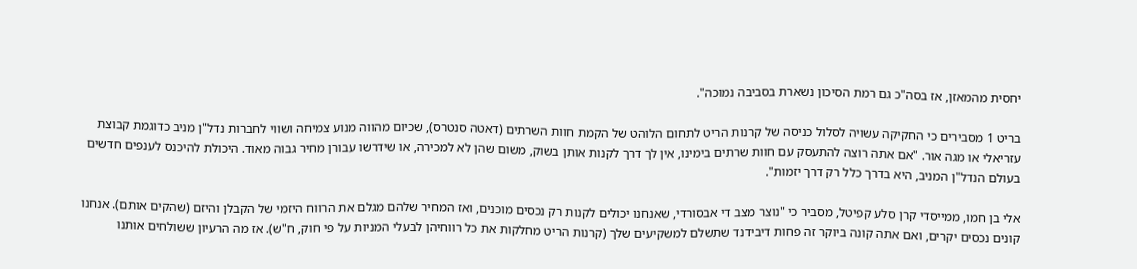יחסית מהמאזן, אז בסה"כ גם רמת הסיכון נשארת בסביבה נמוכה".

בריט 1 מסבירים כי החקיקה עשויה לסלול כניסה של קרנות הריט לתחום הלוהט של הקמת חוות השרתים (דאטה סנטרס), שכיום מהווה מנוע צמיחה ושווי לחברות נדל"ן מניב כדוגמת קבוצת עזריאלי או מגה אור. "אם אתה רוצה להתעסק עם חוות שרתים בימינו, אין לך דרך לקנות אותן בשוק, משום שהן לא למכירה, או שידרשו עבורן מחיר גבוה מאוד. היכולת להיכנס לענפים חדשים בעולם הנדל"ן המניב, היא בדרך כלל רק דרך יזמות".

אלי בן חמו, ממייסדי קרן סלע קפיטל, מסביר כי "נוצר מצב די אבסורדי, שאנחנו יכולים לקנות רק נכסים מוכנים, ואז המחיר שלהם מגלם את הרווח היזמי של הקבלן והיזם (שהקים אותם). אנחנו קונים נכסים יקרים, ואם אתה קונה ביוקר זה פחות דיבידנד שתשלם למשקיעים שלך (קרנות הריט מחלקות את כל רווחיהן לבעלי המניות על פי חוק, ח"ש). אז מה הרעיון ששולחים אותנו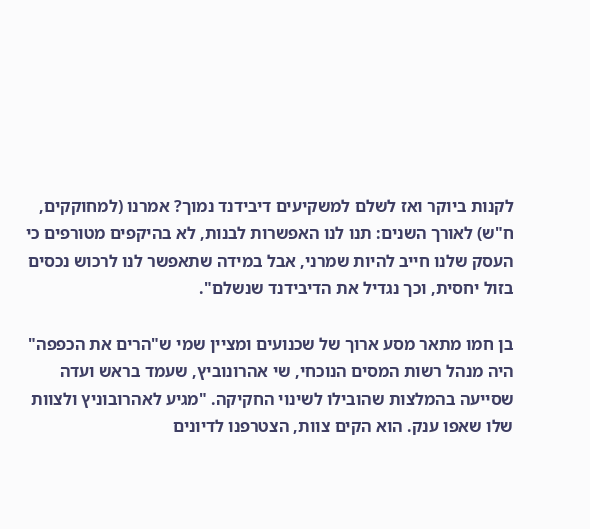לקנות ביוקר ואז לשלם למשקיעים דיבידנד נמוך? אמרנו (למחוקקים, ח"ש) לאורך השנים: תנו לנו האפשרות לבנות, לא בהיקפים מטורפים כי העסק שלנו חייב להיות שמרני, אבל במידה שתאפשר לנו לרכוש נכסים בזול יחסית, וכך נגדיל את הדיבידנד שנשלם".

בן חמו מתאר מסע ארוך של שכנועים ומציין שמי ש"הרים את הכפפה" היה מנהל רשות המסים הנוכחי, שי אהרונוביץ, שעמד בראש ועדה שסייעה בהמלצות שהובילו לשינוי החקיקה. "מגיע לאהרובוניץ ולצוות שלו שאפו ענק. הוא הקים צוות, הצטרפנו לדיונים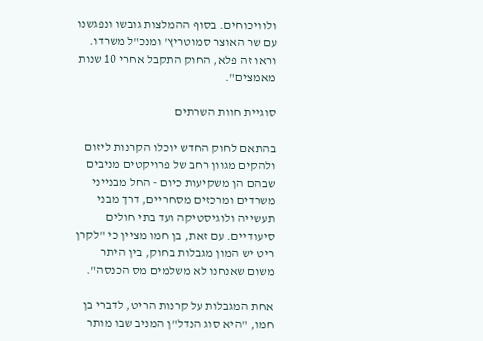ולוויכוחים. בסוף ההמלצות גובשו ונפגשנו עם שר האוצר סמוטריץ' ומנכ"ל משרדו. וראו זה פלא, החוק התקבל אחרי 10 שנות מאמצים".

סוגיית חוות השרתים

בהתאם לחוק החדש יוכלו הקרנות ליזום ולהקים מגוון רחב של פרויקטים מניבים שבהם הן משקיעות כיום - החל מבנייני משרדים ומרכזים מסחריים, דרך מבני תעשייה ולוגיסטיקה ועד בתי חולים סיעודיים. עם זאת, בן חמו מציין כי "לקרן ריט יש המון מגבלות בחוק, בין היתר משום שאנחנו לא משלמים מס הכנסה".

אחת המגבלות על קרנות הריט, לדברי בן חמו, "היא סוג הנדל"ן המניב שבו מותר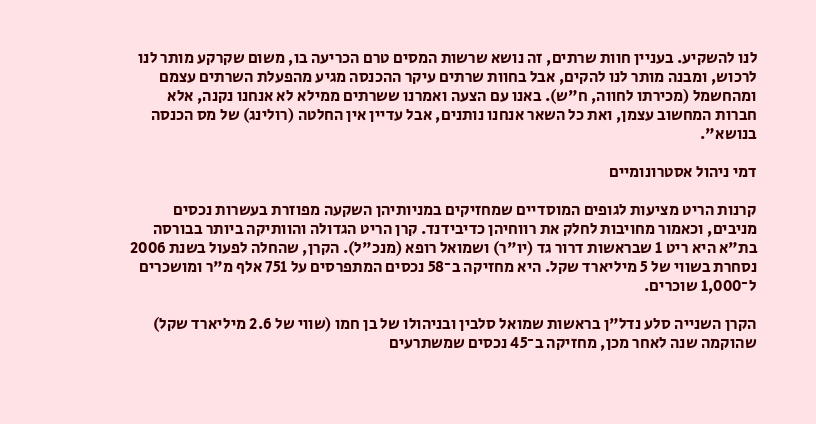לנו להשקיע. בעניין חוות שרתים, זה נושא שרשות המסים טרם הכריעה בו, משום שקרקע מותר לנו לרכוש, ומבנה מותר לנו להקים, אבל בחוות שרתים עיקר ההכנסה מגיע מהפעלת השרתים עצמם ומהחשמל (מכירתו לחווה, ח"ש). באנו עם הצעה ואמרנו ששרתים ממילא לא אנחנו נקנה, אלא חברות המחשוב עצמן, ואת כל השאר אנחנו נותנים, אבל עדיין אין החלטה (רולינג) של מס הכנסה בנושא".

דמי ניהול אסטרונומיים

קרנות הריט מציעות לגופים המוסדיים שמחזיקים במניותיהן השקעה מפוזרת בעשרות נכסים מניבים, וכאמור מחויבות לחלק את רווחיהן כדיבידנד. קרן הריט הגדולה והוותיקה ביותר בבורסה בת"א היא ריט 1 שבראשות דרור גד (יו"ר) ושמואל רופא (מנכ"ל). הקרן, שהחלה לפעול בשנת 2006 נסחרת בשווי של 5 מיליארד שקל. היא מחזיקה ב־58 נכסים המתפרסים על 751 אלף מ"ר ומושכרים ל־1,000 שוכרים.

הקרן השנייה סלע נדל"ן בראשות שמואל סלבין ובניהולו של בן חמו (שווי של 2.6 מיליארד שקל) שהוקמה שנה לאחר מכן, מחזיקה ב־45 נכסים שמשתרעים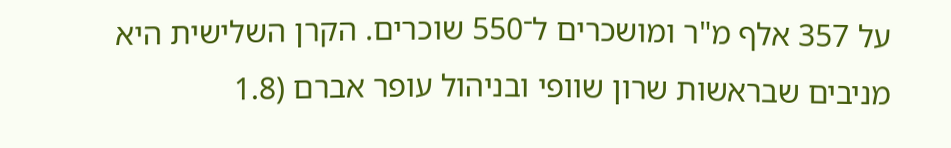על 357 אלף מ"ר ומושכרים ל־550 שוכרים. הקרן השלישית היא מניבים שבראשות שרון שוופי ובניהול עופר אברם (1.8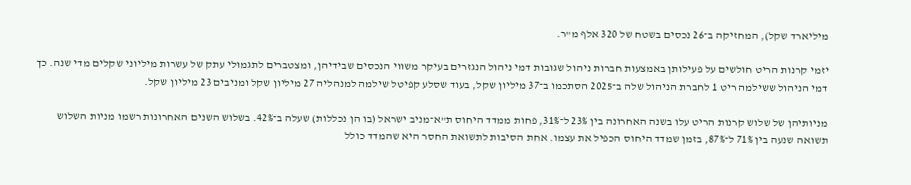מיליארד שקל), המחזיקה ב־26 נכסים בשטח של 320 אלף מ"ר.

יזמי קרנות הריט חולשים על פעילותן באמצעות חברות ניהול שגובות דמי ניהול הנגזרים בעיקר משווי הנכסים שבידיהן, ומצטברים לתגמולי עתק של עשרות מיליוני שקלים מדי שנה. כך דמי הניהול ששילמה ריט 1 לחברת הניהול שלה ב־2025 הסתכמו ב־37 מיליון שקל, בעוד שסלע קפיטל שילמה למנהליה 27 מיליון שקל ומניבים 23 מיליון שקל.

מניותיהן של שלוש קרנות הריט עלו בשנה האחרונה בין 23% ל־31%, פחות ממדד היחוס ת"א־מניב ישראל (בו הן נכללות) שעלה ב־42%. בשלוש השנים האחרונות רשמו מניות השלוש תשואה שנעה בין 71% ל־87%, בזמן שמדד היחוס הכפיל את עצמו. אחת הסיבות לתשואת החסר היא שהמדד כולל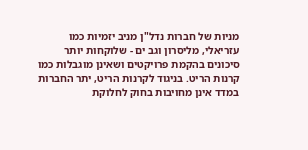מניות של חברות נדל"ן מניב יזמיות כמו עזריאלי, מליסרון וגב ים - שלוקחות יותר סיכונים בהקמת פרויקטים ושאינן מוגבלות כמו קרנות הריט. בניגוד לקרנות הריט, יתר החברות במדד אינן מחויבות בחוק לחלוקת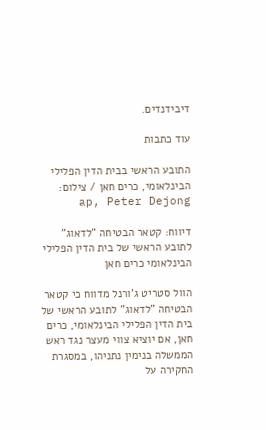דיבידנדים.

עוד כתבות

התובע הראשי בבית הדין הפלילי הבינלאומי, כרים חאן / צילום: ap, Peter Dejong

דיווח: קטאר הבטיחה "לדאוג" לתובע הראשי של בית הדין הפלילי הבינלאומי כרים חאן

הוול סטריט ג'ורנל מדווח כי קטאר הבטיחה "לדאוג" לתובע הראשי של בית הדין הפלילי הבינלאומי, כרים חאן, אם יוציא צווי מעצר נגד ראש הממשלה בנימין נתניהו, במסגרת החקירה על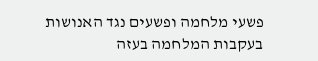פשעי מלחמה ופשעים נגד האנושות בעקבות המלחמה בעזה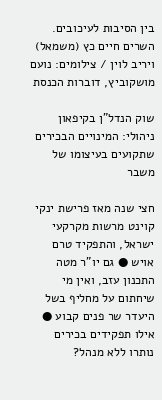בין הסיבות לעיכובים. השרים חיים כץ (משמאל) ויריב לוין / צילומים: נועם מושקוביץ, דוברות הכנסת

שוק הנדל"ן בקיפאון ניהולי: המינויים הבכירים שתקועים בעיצומו של משבר

חצי שנה מאז פרישת ינקי קוינט מרשות מקרקעי ישראל, והתפקיד טרם אויש ● גם יו"ר מטה התכנון עזב, ואין מי שיחתום על מחליף בשל היעדר שר פנים קבוע ● אילו תפקידים בכירים נותרו ללא מנהל?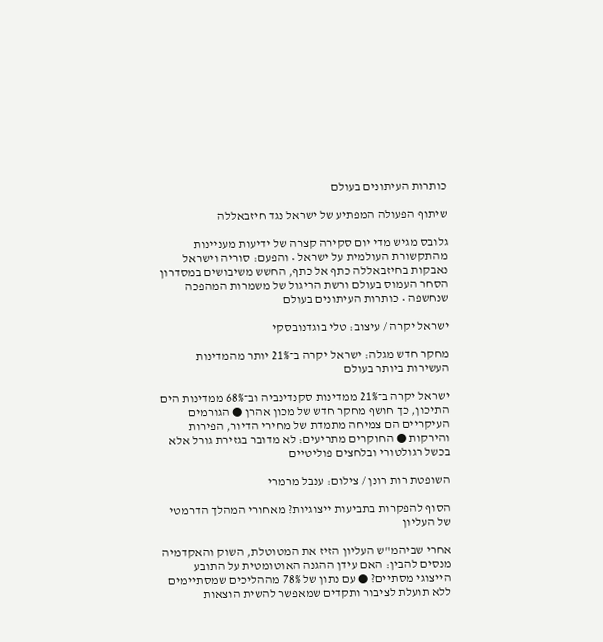כותרות העיתונים בעולם

שיתוף הפעולה המפתיע של ישראל נגד חיזבאללה

גלובס מגיש מדי יום סקירה קצרה של ידיעות מעניינות מהתקשורת העולמית על ישראל • והפעם: סוריה וישראל נאבקות בחיזבאללה כתף אל כתף, החשש משיבושים במסדרון הסחר העמוס בעולם ורשת הריגול של משמרות המהפכה שנחשפה • כותרות העיתונים בעולם

ישראל יקרה / עיצוב: טלי בוגדנובסקי

מחקר חדש מגלה: ישראל יקרה ב־21% יותר מהמדינות העשירות ביותר בעולם

ישראל יקרה ב־21% ממדינות סקנדינביה וב־68% ממדינות הים התיכון, כך חושף מחקר חדש של מכון אהרן ● הגורמים העיקריים הם צמיחה מתמדת של מחירי הדיור, הפירות והירקות ● החוקרים מתריעים: לא מדובר בגזירת גורל אלא בכשל רגולטורי ובלחצים פוליטיים

השופטת רות רונן / צילום: ענבל מרמרי

הסוף להפקרות בתביעות ייצוגיות? מאחורי המהלך הדרמטי של העליון

אחרי שביהמ"ש העליון הזיז את המטוטלת, השוק והאקדמיה מנסים להבין: האם עידן ההגנה האוטומטית על התובע הייצוגי מסתיים? ● עם נתון של 78% מההליכים שמסתיימים ללא תועלת לציבור ותקדים שמאפשר להשית הוצאות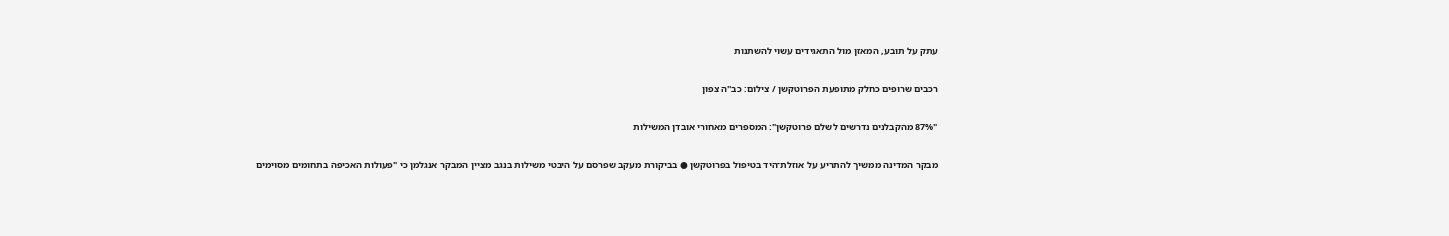עתק על תובע, המאזן מול התאגידים עשוי להשתנות

רכבים שרופים כחלק מתופעת הפרוטקשן / צילום: כב''ה צפון

"87% מהקבלנים נדרשים לשלם פרוטקשן": המספרים מאחורי אובדן המשילות

מבקר המדינה ממשיך להתריע על אוזלת־היד בטיפול בפרוטקשן ● בביקורת מעקב שפרסם על היבטי משילות בנגב מציין המבקר אנגלמן כי "פעולות האכיפה בתחומים מסוימים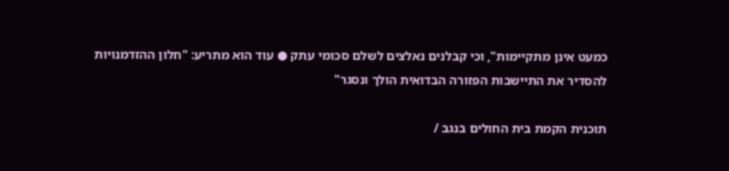כמעט אינן מתקיימות", וכי קבלנים נאלצים לשלם סכומי עתק ● עוד הוא מתריע: "חלון ההזדמנויות להסדיר את התיישבות הפזורה הבדואית הולך ונסגר"

תוכנית הקמת בית החולים בנגב /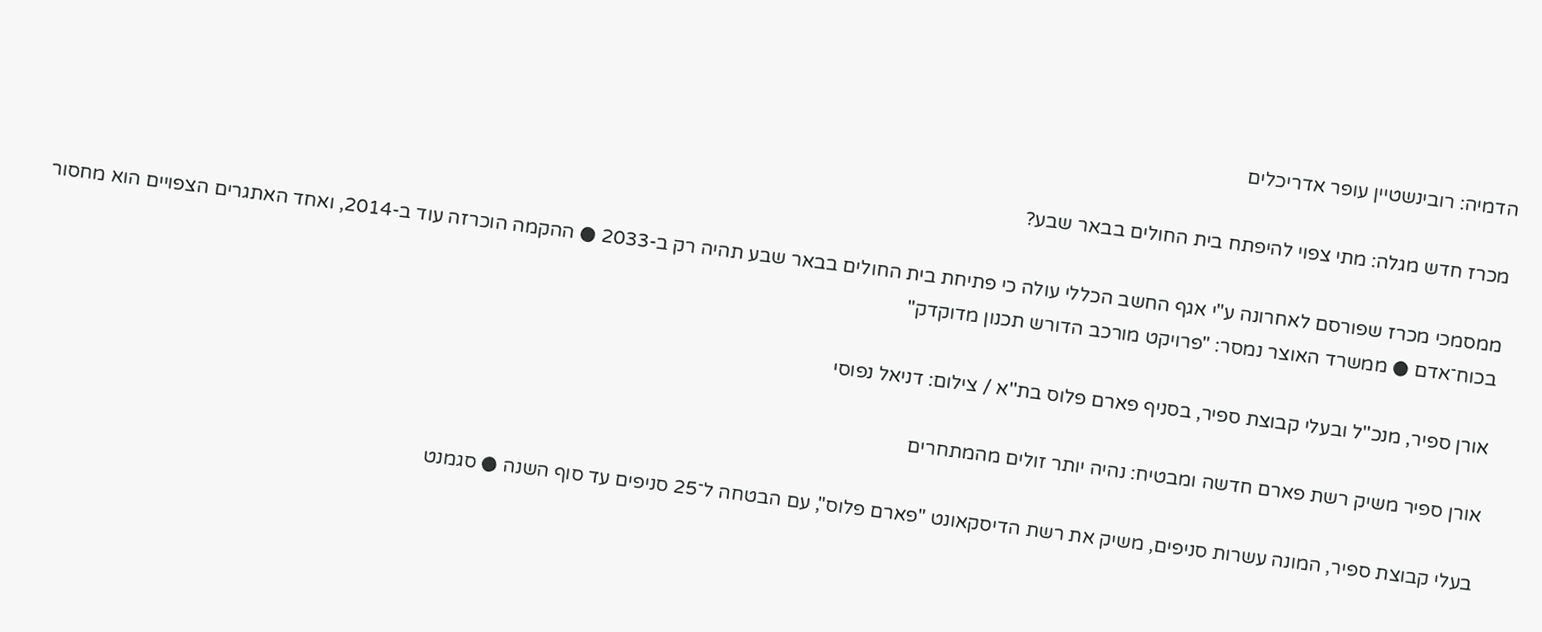הדמיה: רובינשטיין עופר אדריכלים

מכרז חדש מגלה: מתי צפוי להיפתח בית החולים בבאר שבע?

ממסמכי מכרז שפורסם לאחרונה ע"י אגף החשב הכללי עולה כי פתיחת בית החולים בבאר שבע תהיה רק ב-2033 ● ההקמה הוכרזה עוד ב-2014, ואחד האתגרים הצפויים הוא מחסור בכוח־אדם ● ממשרד האוצר נמסר: "פרויקט מורכב הדורש תכנון מדוקדק"

אורן ספיר, מנכ''ל ובעלי קבוצת ספיר, בסניף פארם פלוס בת''א / צילום: דניאל נפוסי

אורן ספיר משיק רשת פארם חדשה ומבטיח: נהיה יותר זולים מהמתחרים

בעלי קבוצת ספיר, המונה עשרות סניפים, משיק את רשת הדיסקאונט "פארם פלוס", עם הבטחה ל־25 סניפים עד סוף השנה ● סגמנט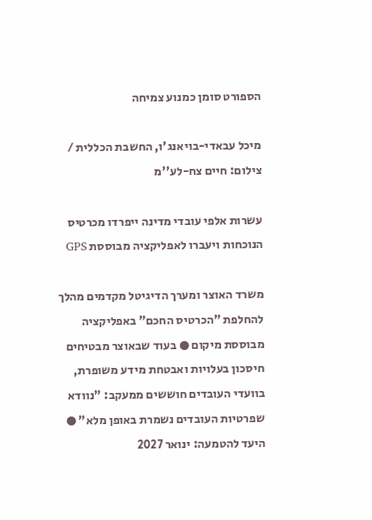הספורט סומן כמנוע צמיחה

מיכל עבאדי-בויאנג'ו, החשבת הכללית / צילום: חיים צח-לע''מ

עשרות אלפי עובדי מדינה ייפרדו מכרטיס הנוכחות ויעברו לאפליקציה מבוססת GPS

משרד האוצר ומערך הדיגיטל מקדמים מהלך להחלפת "הכרטיס החכם" באפליקציה מבוססת מיקום ● בעוד שבאוצר מבטיחים חיסכון בעלויות ואבטחת מידע משופרת, בוועדי העובדים חוששים ממעקב: "נוודא שפרטיות העובדים נשמרת באופן מלא" ● היעד להטמעה: ינואר 2027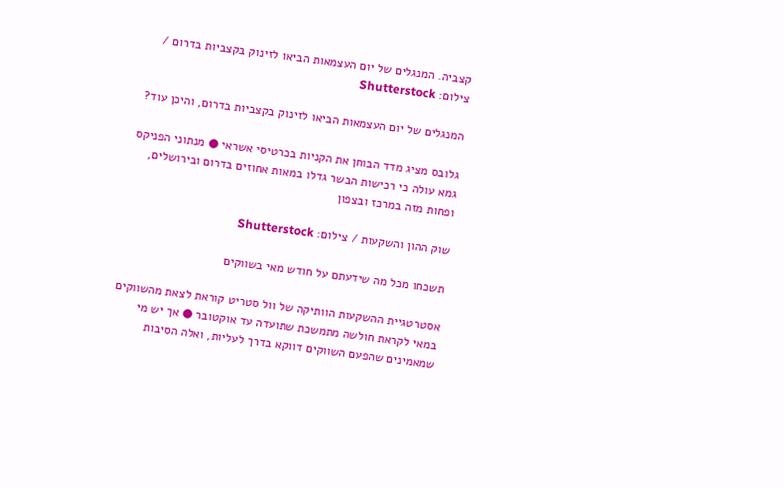קצביה. המנגלים של יום העצמאות הביאו לזינוק בקצביות בדרום / צילום: Shutterstock

המנגלים של יום העצמאות הביאו לזינוק בקצביות בדרום, והיכן עוד?

גלובס מציג מדד הבוחן את הקניות בכרטיסי אשראי ● מנתוני הפניקס גמא עולה כי רכישות הבשר גדלו במאות אחוזים בדרום ובירושלים, ופחות מזה במרכז ובצפון

שוק ההון והשקעות / צילום: Shutterstock

תשכחו מכל מה שידעתם על חודש מאי בשווקים

אסטרטגיית ההשקעות הוותיקה של וול סטריט קוראת לצאת מהשווקים במאי לקראת חולשה מתמשכת שתועדה עד אוקטובר ● אך יש מי שמאמינים שהפעם השווקים דווקא בדרך לעליות, ואלה הסיבות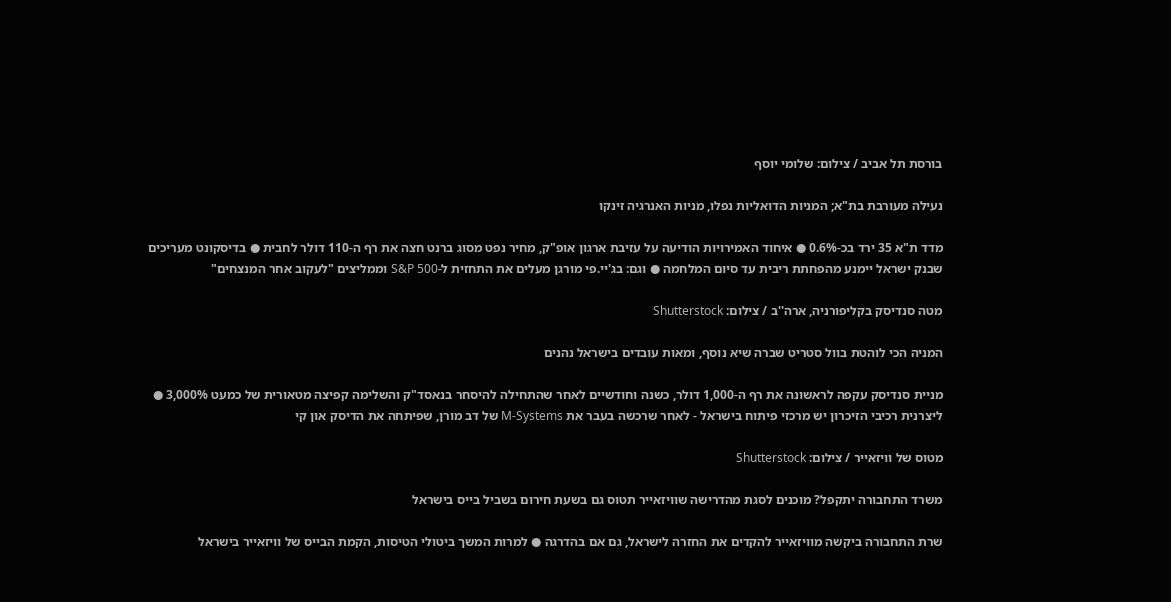בורסת תל אביב / צילום: שלומי יוסף

נעילה מעורבת בת"א; המניות הדואליות נפלו, מניות האנרגיה זינקו

מדד ת"א 35 ירד בכ-0.6% ● איחוד האמירויות הודיעה על עזיבת ארגון אופ"ק, מחיר נפט מסוג ברנט חצה את רף ה-110 דולר לחבית ● בדיסקונט מעריכים שבנק ישראל יימנע מהפחתת ריבית עד סיום המלחמה ● וגם: בג'יי.פי מורגן מעלים את התחזית ל-S&P 500 וממליצים "לעקוב אחר המנצחים"

מטה סנדיסק בקליפורניה, ארה''ב / צילום: Shutterstock

המניה הכי לוהטת בוול סטריט שברה שיא נוסף, ומאות עובדים בישראל נהנים

מניית סנדיסק עקפה לראשונה את רף ה-1,000 דולר, כשנה וחודשיים לאחר שהתחילה להיסחר בנאסד"ק והשלימה קפיצה מטאורית של כמעט 3,000% ● ליצרנית רכיבי הזיכרון יש מרכזי פיתוח בישראל - לאחר שרכשה בעבר את M-Systems של דב מורן, שפיתחה את הדיסק און קי

מטוס של וויזאייר / צילום: Shutterstock

משרד התחבורה יתקפל? מוכנים לסגת מהדרישה שוויזאייר תטוס גם בשעת חירום בשביל בייס בישראל

שרת התחבורה ביקשה מוויזאייר להקדים את החזרה לישראל, גם אם בהדרגה ● למרות המשך ביטולי הטיסות, הקמת הבייס של וויזאייר בישראל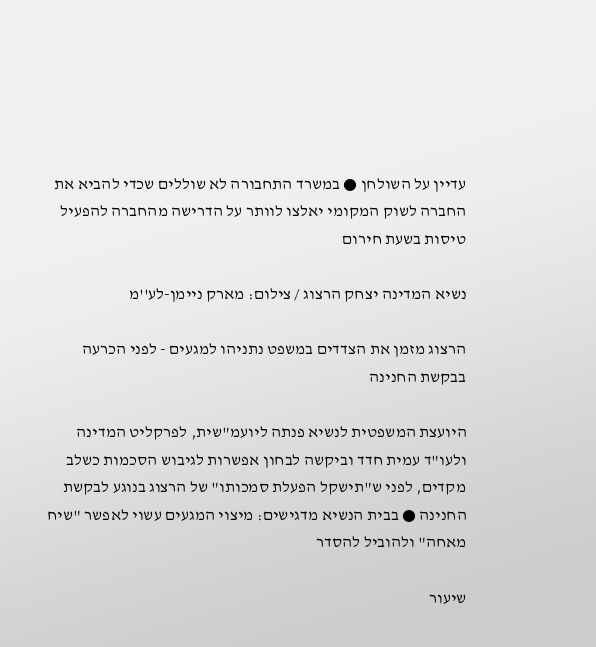עדיין על השולחן ● במשרד התחבורה לא שוללים שכדי להביא את החברה לשוק המקומי יאלצו לוותר על הדרישה מהחברה להפעיל טיסות בשעת חירום

נשיא המדינה יצחק הרצוג / צילום: מארק ניימן-לע''מ

הרצוג מזמן את הצדדים במשפט נתניהו למגעים - לפני הכרעה בבקשת החנינה

היועצת המשפטית לנשיא פנתה ליועמ"שית, לפרקליט המדינה ולעו"ד עמית חדד וביקשה לבחון אפשרות לגיבוש הסכמות כשלב מקדים, לפני ש"תישקל הפעלת סמכותו" של הרצוג בנוגע לבקשת החנינה ● בבית הנשיא מדגישים: מיצוי המגעים עשוי לאפשר "שיח מאחה" ולהוביל להסדר

שיעור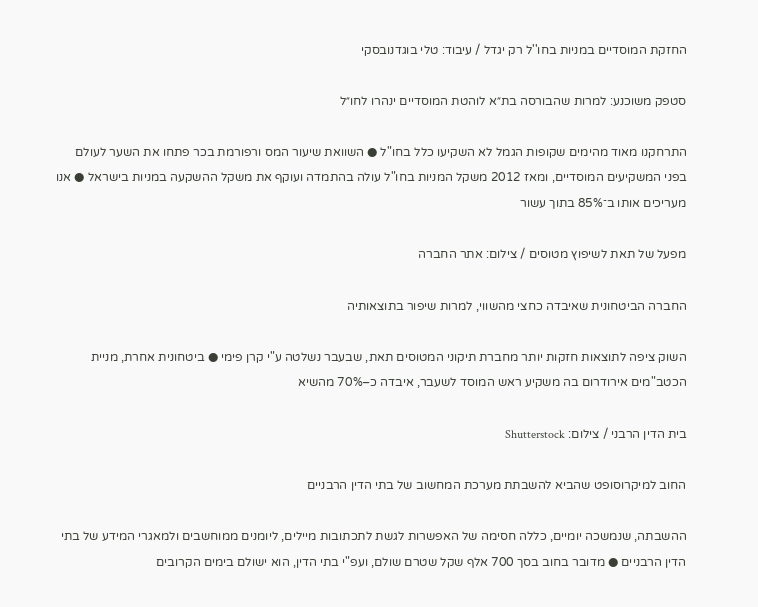החזקת המוסדיים במניות בחו''ל רק יגדל / עיבוד: טלי בוגדנובסקי

סטפק משוכנע: למרות שהבורסה בת״א לוהטת המוסדיים ינהרו לחו״ל

התרחקנו מאוד מהימים שקופות הגמל לא השקיעו כלל בחו"ל ● השוואת שיעור המס ורפורמת בכר פתחו את השער לעולם בפני המשקיעים המוסדיים, ומאז 2012 משקל המניות בחו"ל עולה בהתמדה ועוקף את משקל ההשקעה במניות בישראל ● אנו מעריכים אותו ב־85% בתוך עשור

מפעל של תאת לשיפוץ מטוסים / צילום: אתר החברה

החברה הביטחונית שאיבדה כחצי מהשווי, למרות שיפור בתוצאותיה

השוק ציפה לתוצאות חזקות יותר מחברת תיקוני המטוסים תאת, שבעבר נשלטה ע"י קרן פימי ● ביטחונית אחרת, מניית הכטב"מים אירודרום בה משקיע ראש המוסד לשעבר, איבדה כ–70% מהשיא

בית הדין הרבני / צילום: Shutterstock

החוב למיקרוסופט שהביא להשבתת מערכת המחשוב של בתי הדין הרבניים

ההשבתה, שנמשכה יומיים, כללה חסימה של האפשרות לגשת לתכתובות מיילים, ליומנים ממוחשבים ולמאגרי המידע של בתי הדין הרבניים ● מדובר בחוב בסך 700 אלף שקל שטרם שולם, ועפ"י בתי הדין, הוא ישולם בימים הקרובים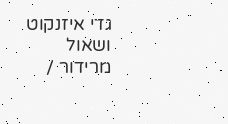גדי איזנקוט ושאול מרידור /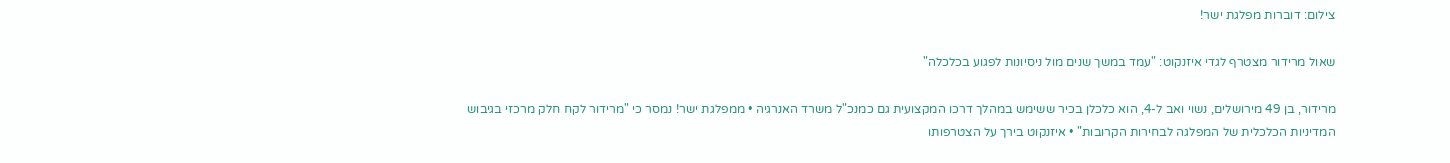צילום: דוברות מפלגת ישר!

שאול מרידור מצטרף לגדי איזנקוט: "עמד במשך שנים מול ניסיונות לפגוע בכלכלה"

מרידור, בן 49 מירושלים, נשוי ואב ל-4, הוא כלכלן בכיר ששימש במהלך דרכו המקצועית גם כמנכ"ל משרד האנרגיה • ממפלגת ישר! נמסר כי "מרידור לקח חלק מרכזי בגיבוש המדיניות הכלכלית של המפלגה לבחירות הקרובות" • איזנקוט בירך על הצטרפותו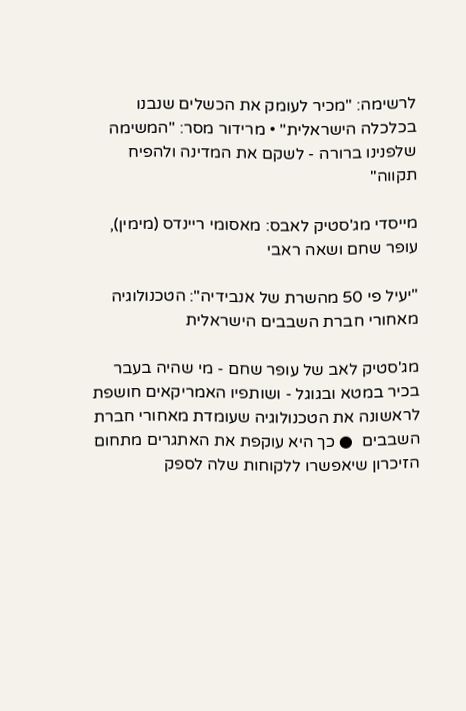לרשימה: "מכיר לעומק את הכשלים שנבנו בכלכלה הישראלית" • מרידור מסר: "המשימה שלפנינו ברורה - לשקם את המדינה ולהפיח תקווה"

מייסדי מג'סטיק לאבס: מאסומי ריינדס (מימין), עופר שחם ושאה ראבי

"יעיל פי 50 מהשרת של אנבידיה": הטכנולוגיה מאחורי חברת השבבים הישראלית

מג'סטיק לאב של עופר שחם - מי שהיה בעבר בכיר במטא ובגוגל - ושותפיו האמריקאים חושפת לראשונה את הטכנולוגיה שעומדת מאחורי חברת השבבים  ● כך היא עוקפת את האתגרים מתחום הזיכרון שיאפשרו ללקוחות שלה לספק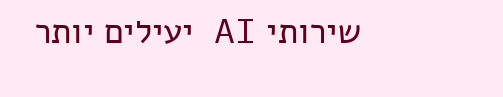שירותי AI יעילים יותר